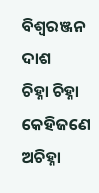ବିଶ୍ବରଞ୍ଜନ ଦାଶ
ଚିହ୍ନା ଚିହ୍ନା କେହିଜଣେ ଅଚିହ୍ନା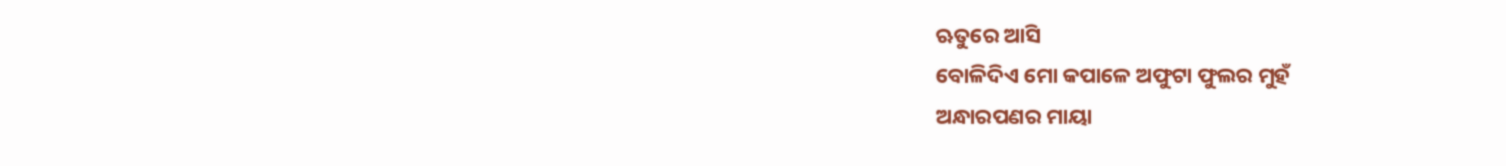ଋତୁରେ ଆସି
ବୋଳିଦିଏ ମୋ କପାଳେ ଅଫୁଟା ଫୁଲର ମୁହଁ
ଅନ୍ଧାରପଣର ମାୟା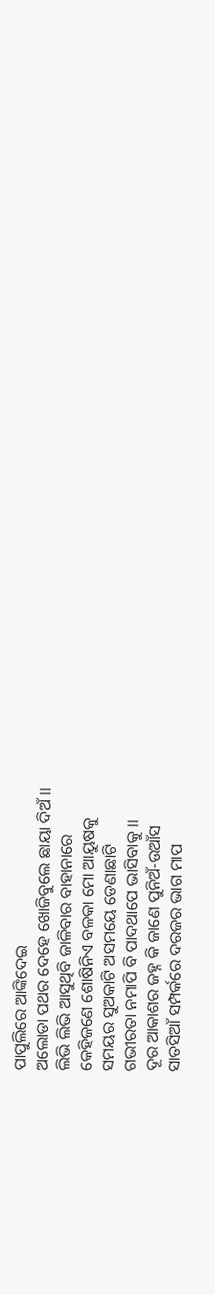ପାପୁଲିରେ ଆଙ୍କିଦେଇ
ଅଲୋଡା ପଥର ଦେହେ ଖୋଜିବୁଲେ ଛାୟା ଦିଅଁ ।।
ଲିଭି ଲିଭି ଆସୁଥିବି ଜାଳିବାର ବାହାନାରେ
କେହିଜଣେ ଶୋଷିନିଏ ବଳକା ମୋ ଆୟୁଷକୁ
ସମୟର ସୁଅକାଟି ଅସମୟେ ଡେଣାଛାଟି
ଗଭୀରତା ନମାପି ବି ପାଦଥାପେ ଭାସିବାକୁ ।।
ଦୂର ଆକାଶର ଜହ୍ନ କି ଜାଣେ ପୁନିଅଁ-ଉଆଁସ
ସାତସିଆଁ ସମ୍ପର୍କରେ ଦରଜର ଭାଗ ମାପ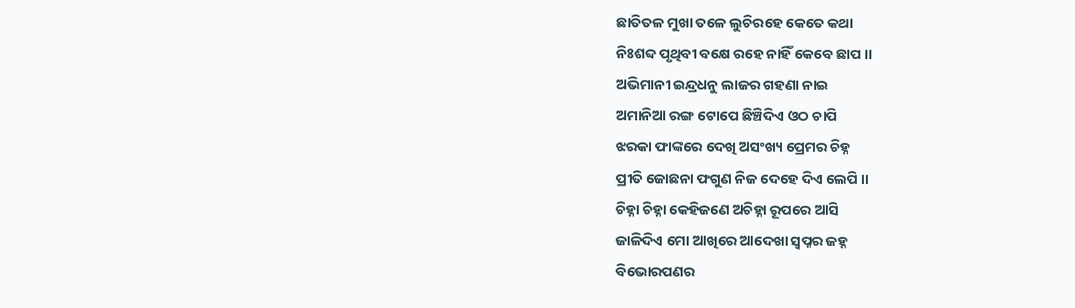ଛାତିତଳ ମୁଖା ତଳେ ଲୁଚିରହେ କେତେ କଥା
ନିଃଶବ୍ଦ ପୃଥିବୀ ବକ୍ଷେ ରହେ ନାହିଁ କେବେ ଛାପ ।।
ଅଭିମାନୀ ଇନ୍ଦ୍ରଧନୁ ଲାଜର ଗହଣା ନାଇ
ଅମାନିଆ ରଙ୍ଗ ଟୋପେ ଛିଞ୍ଚିଦିଏ ଓଠ ଚାପି
ଝରକା ଫାଙ୍କରେ ଦେଖି ଅସଂଖ୍ୟ ପ୍ରେମର ଚିହ୍ନ
ପ୍ରୀତି ଜୋଛନା ଫଗୁଣ ନିଜ ଦେହେ ଦିଏ ଲେପି ।।
ଚିହ୍ନା ଚିହ୍ନା କେହିଜଣେ ଅଚିହ୍ନା ରୂପରେ ଆସି
ଜାଳିଦିଏ ମୋ ଆଖିରେ ଆଦେଖା ସ୍ୱପ୍ନର ଜହ୍ନ
ବିଭୋରପଣର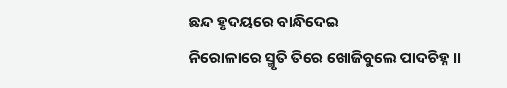ଛନ୍ଦ ହୃଦୟରେ ବାନ୍ଧିଦେଇ
ନିରୋଳାରେ ସ୍ମୃତି ତିରେ ଖୋଜିବୁଲେ ପାଦଚିହ୍ନ ।।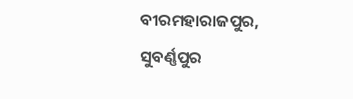ବୀରମହାରାଜପୁର, ସୁବର୍ଣ୍ଣପୁର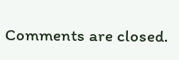Comments are closed.